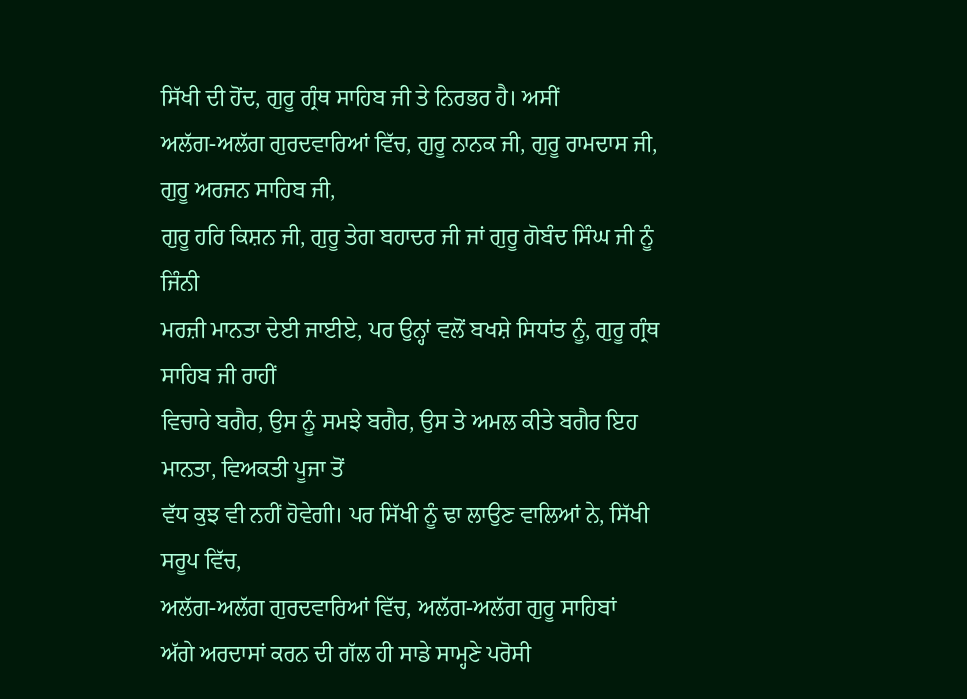ਸਿੱਖੀ ਦੀ ਹੋਂਦ, ਗੁਰੂ ਗ੍ਰੰਥ ਸਾਹਿਬ ਜੀ ਤੇ ਨਿਰਭਰ ਹੈ। ਅਸੀਂ
ਅਲੱਗ-ਅਲੱਗ ਗੁਰਦਵਾਰਿਆਂ ਵਿੱਚ, ਗੁਰੂ ਨਾਨਕ ਜੀ, ਗੁਰੂ ਰਾਮਦਾਸ ਜੀ, ਗੁਰੂ ਅਰਜਨ ਸਾਹਿਬ ਜੀ,
ਗੁਰੂ ਹਰਿ ਕਿਸ਼ਨ ਜੀ, ਗੁਰੂ ਤੇਗ ਬਹਾਦਰ ਜੀ ਜਾਂ ਗੁਰੂ ਗੋਬੰਦ ਸਿੰਘ ਜੀ ਨੂੰ ਜਿੰਨੀ
ਮਰਜ਼ੀ ਮਾਨਤਾ ਦੇਈ ਜਾਈਏ, ਪਰ ਉਨ੍ਹਾਂ ਵਲੋਂ ਬਖਸ਼ੇ ਸਿਧਾਂਤ ਨੂੰ, ਗੁਰੂ ਗ੍ਰੰਥ ਸਾਹਿਬ ਜੀ ਰਾਹੀਂ
ਵਿਚਾਰੇ ਬਗੈਰ, ਉਸ ਨੂੰ ਸਮਝੇ ਬਗੈਰ, ਉਸ ਤੇ ਅਮਲ ਕੀਤੇ ਬਗੈਰ ਇਹ ਮਾਨਤਾ, ਵਿਅਕਤੀ ਪੂਜਾ ਤੋਂ
ਵੱਧ ਕੁਝ ਵੀ ਨਹੀਂ ਹੋਵੇਗੀ। ਪਰ ਸਿੱਖੀ ਨੂੰ ਢਾ ਲਾਉਣ ਵਾਲਿਆਂ ਨੇ, ਸਿੱਖੀ ਸਰੂਪ ਵਿੱਚ,
ਅਲੱਗ-ਅਲੱਗ ਗੁਰਦਵਾਰਿਆਂ ਵਿੱਚ, ਅਲੱਗ-ਅਲੱਗ ਗੁਰੂ ਸਾਹਿਬਾਂ
ਅੱਗੇ ਅਰਦਾਸਾਂ ਕਰਨ ਦੀ ਗੱਲ ਹੀ ਸਾਡੇ ਸਾਮ੍ਹਣੇ ਪਰੋਸੀ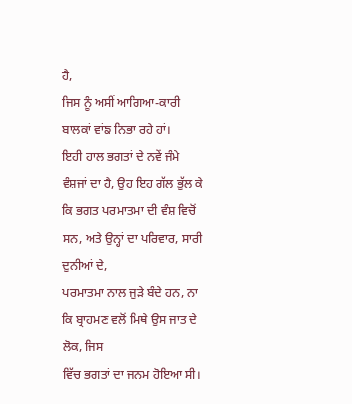ਹੈ,
ਜਿਸ ਨੂੰ ਅਸੀਂ ਆਗਿਆ-ਕਾਰੀ ਬਾਲਕਾਂ ਵਾਂਙ ਨਿਭਾ ਰਹੇ ਹਾਂ।
ਇਹੀ ਹਾਲ ਭਗਤਾਂ ਦੇ ਨਵੇਂ ਜੰਮੇ ਵੰਸ਼ਜਾਂ ਦਾ ਹੈ, ਉਹ ਇਹ ਗੱਲ ਭੁੱਲ ਕੇ
ਕਿ ਭਗਤ ਪਰਮਾਤਮਾ ਦੀ ਵੰਸ਼ ਵਿਚੋਂ ਸਨ, ਅਤੇ ਉਨ੍ਹਾਂ ਦਾ ਪਰਿਵਾਰ, ਸਾਰੀ ਦੁਨੀਆਂ ਦੇ,
ਪਰਮਾਤਮਾ ਨਾਲ ਜੁੜੇ ਬੰਦੇ ਹਨ, ਨਾ ਕਿ ਬ੍ਰਾਹਮਣ ਵਲੋਂ ਮਿਥੇ ਉਸ ਜਾਤ ਦੇ ਲੋਕ, ਜਿਸ
ਵਿੱਚ ਭਗਤਾਂ ਦਾ ਜਨਮ ਹੋਇਆ ਸੀ।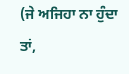(ਜੇ ਅਜਿਹਾ ਨਾ ਹੁੰਦਾ ਤਾਂ,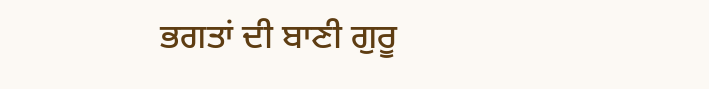ਭਗਤਾਂ ਦੀ ਬਾਣੀ ਗੁਰੂ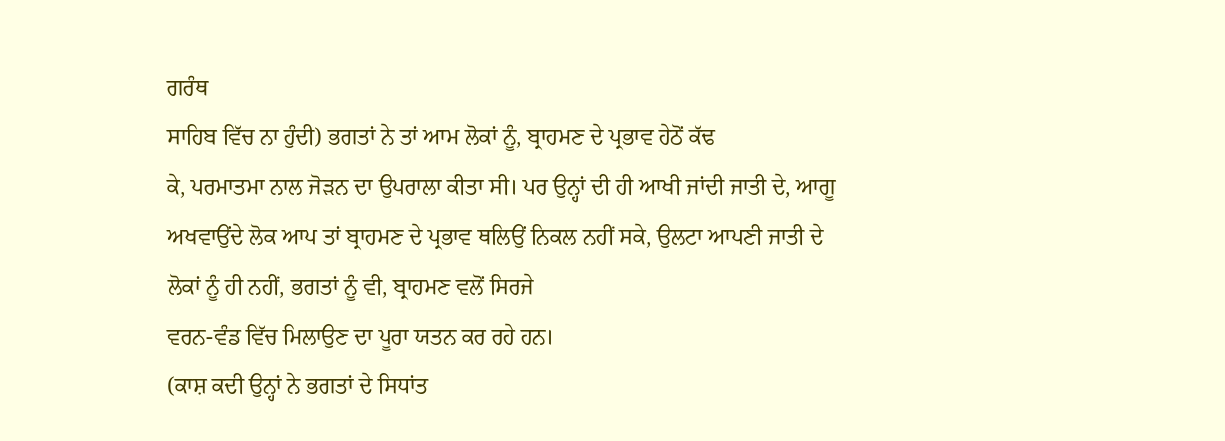ਗਰੰਥ
ਸਾਹਿਬ ਵਿੱਚ ਨਾ ਹੁੰਦੀ) ਭਗਤਾਂ ਨੇ ਤਾਂ ਆਮ ਲੋਕਾਂ ਨੂੰ, ਬ੍ਰਾਹਮਣ ਦੇ ਪ੍ਰਭਾਵ ਹੇਠੋਂ ਕੱਢ
ਕੇ, ਪਰਮਾਤਮਾ ਨਾਲ ਜੋੜਨ ਦਾ ਉਪਰਾਲਾ ਕੀਤਾ ਸੀ। ਪਰ ਉਨ੍ਹਾਂ ਦੀ ਹੀ ਆਖੀ ਜਾਂਦੀ ਜਾਤੀ ਦੇ, ਆਗੂ
ਅਖਵਾਉਂਦੇ ਲੋਕ ਆਪ ਤਾਂ ਬ੍ਰਾਹਮਣ ਦੇ ਪ੍ਰਭਾਵ ਥਲਿਉਂ ਨਿਕਲ ਨਹੀਂ ਸਕੇ, ਉਲਟਾ ਆਪਣੀ ਜਾਤੀ ਦੇ
ਲੋਕਾਂ ਨੂੰ ਹੀ ਨਹੀਂ, ਭਗਤਾਂ ਨੂੰ ਵੀ, ਬ੍ਰਾਹਮਣ ਵਲੋਂ ਸਿਰਜੇ
ਵਰਨ-ਵੰਡ ਵਿੱਚ ਮਿਲਾਉਣ ਦਾ ਪੂਰਾ ਯਤਨ ਕਰ ਰਹੇ ਹਨ।
(ਕਾਸ਼ ਕਦੀ ਉਨ੍ਹਾਂ ਨੇ ਭਗਤਾਂ ਦੇ ਸਿਧਾਂਤ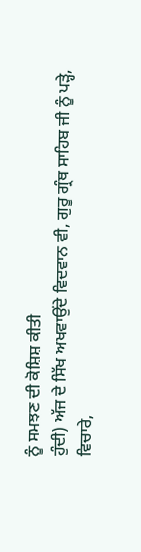ਨੂੰ ਸਮਝਣ ਦੀ ਕੋਸ਼ਿਸ਼ ਕੀਤੀ
ਹੁੰਦੀ) ਅੱਜ ਦੇ ਸਿੱਖ ਅਖਵਾਉਂਦੇ ਵਿਦਵਾਨ ਵੀ, ਗੁਰੂ ਗ੍ਰੰਥ ਸਾਹਿਬ ਜੀ ਨੂੰ ਪੜ੍ਹੇ,
ਵਿਚਾਰੇ,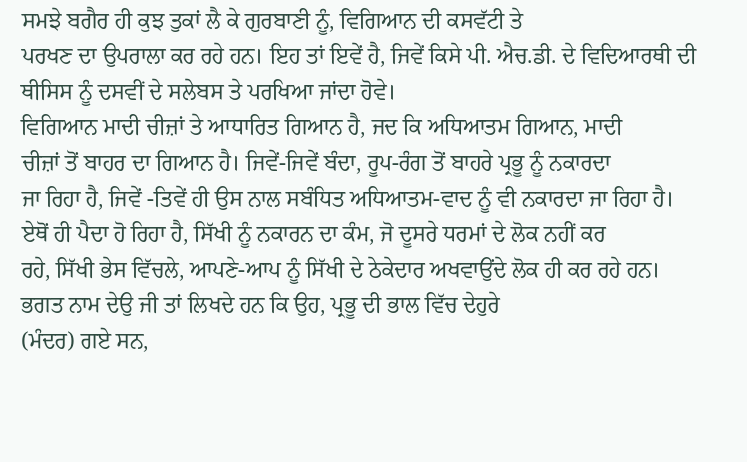ਸਮਝੇ ਬਗੈਰ ਹੀ ਕੁਝ ਤੁਕਾਂ ਲੈ ਕੇ ਗੁਰਬਾਣੀ ਨੂੰ, ਵਿਗਿਆਨ ਦੀ ਕਸਵੱਟੀ ਤੇ
ਪਰਖਣ ਦਾ ਉਪਰਾਲਾ ਕਰ ਰਹੇ ਹਨ। ਇਹ ਤਾਂ ਇਵੇਂ ਹੈ, ਜਿਵੇਂ ਕਿਸੇ ਪੀ. ਐਚ.ਡੀ. ਦੇ ਵਿਦਿਆਰਥੀ ਦੀ
ਥੀਸਿਸ ਨੂੰ ਦਸਵੀਂ ਦੇ ਸਲੇਬਸ ਤੇ ਪਰਖਿਆ ਜਾਂਦਾ ਹੋਵੇ।
ਵਿਗਿਆਨ ਮਾਦੀ ਚੀਜ਼ਾਂ ਤੇ ਆਧਾਰਿਤ ਗਿਆਨ ਹੈ, ਜਦ ਕਿ ਅਧਿਆਤਮ ਗਿਆਨ, ਮਾਦੀ
ਚੀਜ਼ਾਂ ਤੋਂ ਬਾਹਰ ਦਾ ਗਿਆਨ ਹੈ। ਜਿਵੇਂ-ਜਿਵੇਂ ਬੰਦਾ, ਰੂਪ-ਰੰਗ ਤੋਂ ਬਾਹਰੇ ਪ੍ਰਭੂ ਨੂੰ ਨਕਾਰਦਾ
ਜਾ ਰਿਹਾ ਹੈ, ਜਿਵੇਂ -ਤਿਵੇਂ ਹੀ ਉਸ ਨਾਲ ਸਬੰਧਿਤ ਅਧਿਆਤਮ-ਵਾਦ ਨੂੰ ਵੀ ਨਕਾਰਦਾ ਜਾ ਰਿਹਾ ਹੈ।
ਏਥੋਂ ਹੀ ਪੈਦਾ ਹੋ ਰਿਹਾ ਹੈ, ਸਿੱਖੀ ਨੂੰ ਨਕਾਰਨ ਦਾ ਕੰਮ, ਜੋ ਦੂਸਰੇ ਧਰਮਾਂ ਦੇ ਲੋਕ ਨਹੀਂ ਕਰ
ਰਹੇ, ਸਿੱਖੀ ਭੇਸ ਵਿੱਚਲੇ, ਆਪਣੇ-ਆਪ ਨੂੰ ਸਿੱਖੀ ਦੇ ਠੇਕੇਦਾਰ ਅਖਵਾਉਂਦੇ ਲੋਕ ਹੀ ਕਰ ਰਹੇ ਹਨ।
ਭਗਤ ਨਾਮ ਦੇਉ ਜੀ ਤਾਂ ਲਿਖਦੇ ਹਨ ਕਿ ਉਹ, ਪ੍ਰਭੂ ਦੀ ਭਾਲ ਵਿੱਚ ਦੇਹੁਰੇ
(ਮੰਦਰ) ਗਏ ਸਨ,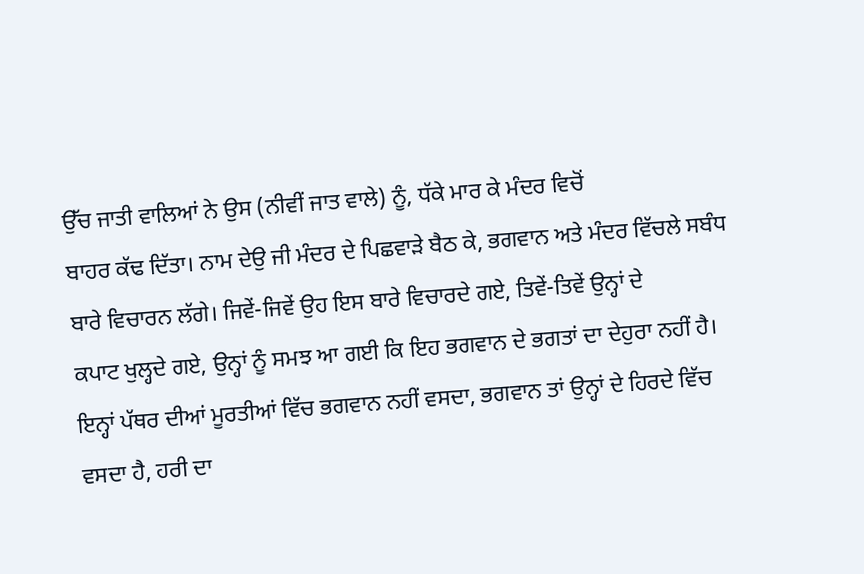ਉੱਚ ਜਾਤੀ ਵਾਲਿਆਂ ਨੇ ਉਸ (ਨੀਵੀਂ ਜਾਤ ਵਾਲੇ) ਨੂੰ, ਧੱਕੇ ਮਾਰ ਕੇ ਮੰਦਰ ਵਿਚੋਂ
ਬਾਹਰ ਕੱਢ ਦਿੱਤਾ। ਨਾਮ ਦੇਉ ਜੀ ਮੰਦਰ ਦੇ ਪਿਛਵਾੜੇ ਬੈਠ ਕੇ, ਭਗਵਾਨ ਅਤੇ ਮੰਦਰ ਵਿੱਚਲੇ ਸਬੰਧ
ਬਾਰੇ ਵਿਚਾਰਨ ਲੱਗੇ। ਜਿਵੇਂ-ਜਿਵੇਂ ਉਹ ਇਸ ਬਾਰੇ ਵਿਚਾਰਦੇ ਗਏ, ਤਿਵੇਂ-ਤਿਵੇਂ ਉਨ੍ਹਾਂ ਦੇ
ਕਪਾਟ ਖੁਲ੍ਹਦੇ ਗਏ, ਉਨ੍ਹਾਂ ਨੂੰ ਸਮਝ ਆ ਗਈ ਕਿ ਇਹ ਭਗਵਾਨ ਦੇ ਭਗਤਾਂ ਦਾ ਦੇਹੁਰਾ ਨਹੀਂ ਹੈ।
ਇਨ੍ਹਾਂ ਪੱਥਰ ਦੀਆਂ ਮੂਰਤੀਆਂ ਵਿੱਚ ਭਗਵਾਨ ਨਹੀਂ ਵਸਦਾ, ਭਗਵਾਨ ਤਾਂ ਉਨ੍ਹਾਂ ਦੇ ਹਿਰਦੇ ਵਿੱਚ
ਵਸਦਾ ਹੈ, ਹਰੀ ਦਾ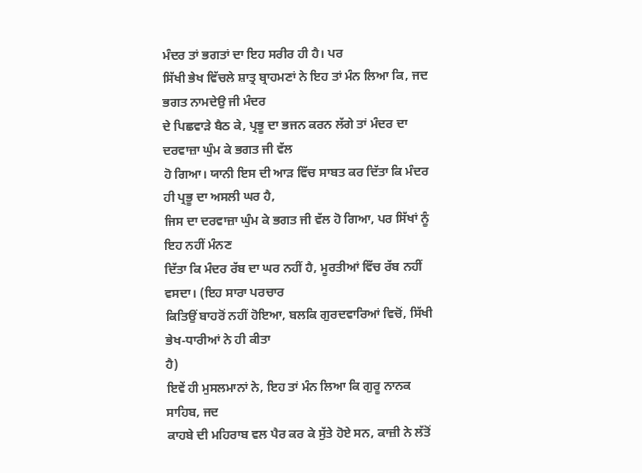ਮੰਦਰ ਤਾਂ ਭਗਤਾਂ ਦਾ ਇਹ ਸਰੀਰ ਹੀ ਹੈ। ਪਰ
ਸਿੱਖੀ ਭੇਖ ਵਿੱਚਲੇ ਸ਼ਾਤ੍ਰ ਬ੍ਰਾਹਮਣਾਂ ਨੇ ਇਹ ਤਾਂ ਮੰਨ ਲਿਆ ਕਿ, ਜਦ ਭਗਤ ਨਾਮਦੇਉ ਜੀ ਮੰਦਰ
ਦੇ ਪਿਛਵਾੜੇ ਬੈਠ ਕੇ, ਪ੍ਰਭੂ ਦਾ ਭਜਨ ਕਰਨ ਲੱਗੇ ਤਾਂ ਮੰਦਰ ਦਾ ਦਰਵਾਜ਼ਾ ਘੁੰਮ ਕੇ ਭਗਤ ਜੀ ਵੱਲ
ਹੋ ਗਿਆ। ਯਾਨੀ ਇਸ ਦੀ ਆੜ ਵਿੱਚ ਸਾਬਤ ਕਰ ਦਿੱਤਾ ਕਿ ਮੰਦਰ ਹੀ ਪ੍ਰਭੂ ਦਾ ਅਸਲੀ ਘਰ ਹੈ,
ਜਿਸ ਦਾ ਦਰਵਾਜ਼ਾ ਘੁੰਮ ਕੇ ਭਗਤ ਜੀ ਵੱਲ ਹੋ ਗਿਆ, ਪਰ ਸਿੱਖਾਂ ਨੂੰ ਇਹ ਨਹੀਂ ਮੰਨਣ
ਦਿੱਤਾ ਕਿ ਮੰਦਰ ਰੱਬ ਦਾ ਘਰ ਨਹੀਂ ਹੈ, ਮੂਰਤੀਆਂ ਵਿੱਚ ਰੱਬ ਨਹੀਂ ਵਸਦਾ। (ਇਹ ਸਾਰਾ ਪਰਚਾਰ
ਕਿਤਿਉਂ ਬਾਹਰੋਂ ਨਹੀਂ ਹੋਇਆ, ਬਲਕਿ ਗੁਰਦਵਾਰਿਆਂ ਵਿਚੋਂ, ਸਿੱਖੀ ਭੇਖ-ਧਾਰੀਆਂ ਨੇ ਹੀ ਕੀਤਾ
ਹੈ)
ਇਵੇਂ ਹੀ ਮੁਸਲਮਾਨਾਂ ਨੇ, ਇਹ ਤਾਂ ਮੰਨ ਲਿਆ ਕਿ ਗੁਰੂ ਨਾਨਕ ਸਾਹਿਬ, ਜਦ
ਕਾਹਬੇ ਦੀ ਮਹਿਰਾਬ ਵਲ ਪੈਰ ਕਰ ਕੇ ਸੁੱਤੇ ਹੋਏ ਸਨ, ਕਾਜ਼ੀ ਨੇ ਲੱਤੋਂ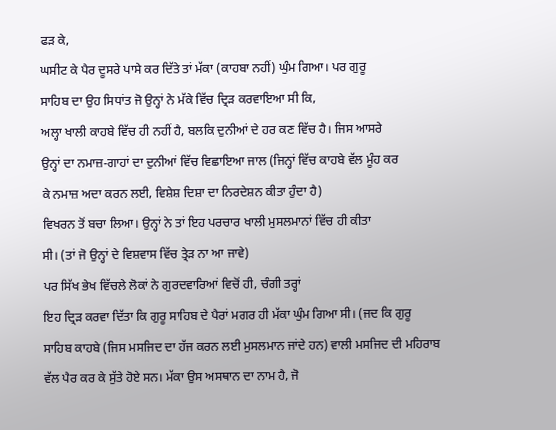ਫੜ ਕੇ,
ਘਸੀਟ ਕੇ ਪੈਰ ਦੂਸਰੇ ਪਾਸੇ ਕਰ ਦਿੱਤੇ ਤਾਂ ਮੱਕਾ (ਕਾਹਬਾ ਨਹੀਂ) ਘੁੰਮ ਗਿਆ। ਪਰ ਗੁਰੂ
ਸਾਹਿਬ ਦਾ ਉਹ ਸਿਧਾਂਤ ਜੋ ਉਨ੍ਹਾਂ ਨੇ ਮੱਕੇ ਵਿੱਚ ਦ੍ਰਿੜ ਕਰਵਾਇਆ ਸੀ ਕਿ,
ਅਲ੍ਹਾ ਖਾਲੀ ਕਾਹਬੇ ਵਿੱਚ ਹੀ ਨਹੀਂ ਹੈ, ਬਲਕਿ ਦੁਨੀਆਂ ਦੇ ਹਰ ਕਣ ਵਿੱਚ ਹੈ। ਜਿਸ ਆਸਰੇ
ਉਨ੍ਹਾਂ ਦਾ ਨਮਾਜ਼-ਗਾਹਾਂ ਦਾ ਦੁਨੀਆਂ ਵਿੱਚ ਵਿਛਾਇਆ ਜਾਲ (ਜਿਨ੍ਹਾਂ ਵਿੱਚ ਕਾਹਬੇ ਵੱਲ ਮੂੰਹ ਕਰ
ਕੇ ਨਮਾਜ਼ ਅਦਾ ਕਰਨ ਲਈ, ਵਿਸ਼ੇਸ਼ ਦਿਸ਼ਾ ਦਾ ਨਿਰਦੇਸ਼ਨ ਕੀਤਾ ਹੁੰਦਾ ਹੈ)
ਵਿਖਰਨ ਤੋਂ ਬਚਾ ਲਿਆ। ਉਨ੍ਹਾਂ ਨੇ ਤਾਂ ਇਹ ਪਰਚਾਰ ਖਾਲੀ ਮੁਸਲਮਾਨਾਂ ਵਿੱਚ ਹੀ ਕੀਤਾ
ਸੀ। (ਤਾਂ ਜੋ ਉਨ੍ਹਾਂ ਦੇ ਵਿਸ਼ਵਾਸ ਵਿੱਚ ਤ੍ਰੇੜ ਨਾ ਆ ਜਾਵੇ)
ਪਰ ਸਿੱਖ ਭੇਖ ਵਿੱਚਲੇ ਲੋਕਾਂ ਨੇ ਗੁਰਦਵਾਰਿਆਂ ਵਿਚੋਂ ਹੀ, ਚੰਗੀ ਤਰ੍ਹਾਂ
ਇਹ ਦ੍ਰਿੜ ਕਰਵਾ ਦਿੱਤਾ ਕਿ ਗੁਰੂ ਸਾਹਿਬ ਦੇ ਪੈਰਾਂ ਮਗਰ ਹੀ ਮੱਕਾ ਘੁੰਮ ਗਿਆ ਸੀ। (ਜਦ ਕਿ ਗੁਰੂ
ਸਾਹਿਬ ਕਾਹਬੇ (ਜਿਸ ਮਸਜਿਦ ਦਾ ਹੱਜ ਕਰਨ ਲਈ ਮੁਸਲਮਾਨ ਜਾਂਦੇ ਹਨ) ਵਾਲੀ ਮਸਜਿਦ ਦੀ ਮਹਿਰਾਬ
ਵੱਲ ਪੈਰ ਕਰ ਕੇ ਸੁੱਤੇ ਹੋਏ ਸਨ। ਮੱਕਾ ਉਸ ਅਸਥਾਨ ਦਾ ਨਾਮ ਹੈ, ਜੋ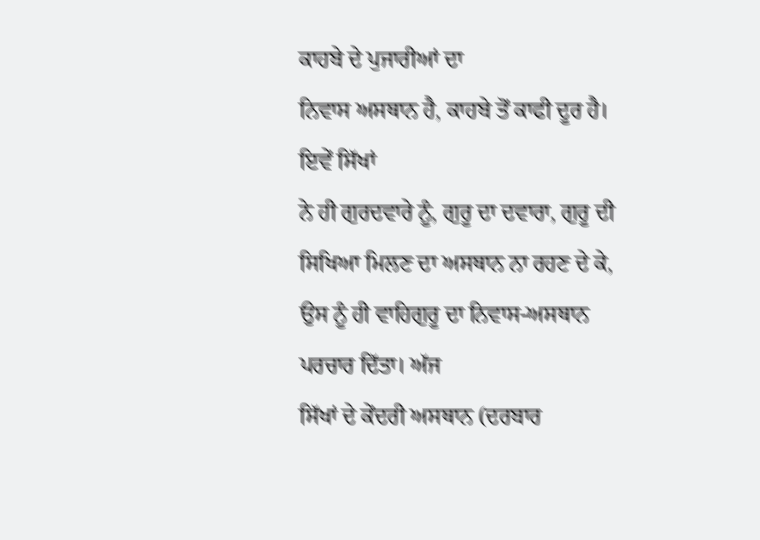ਕਾਹਬੇ ਦੇ ਪੁਜਾਰੀਆਂ ਦਾ
ਨਿਵਾਸ ਅਸਥਾਨ ਹੈ, ਕਾਹਬੇ ਤੋਂ ਕਾਫੀ ਦੂਰ ਹੈ। ਇਵੇਂ ਸਿੱਖਾਂ
ਨੇ ਹੀ ਗੁਰਦਵਾਰੇ ਨੂੰ, ਗੁਰੂ ਦਾ ਦਵਾਰਾ, ਗੁਰੂ ਦੀ ਸਿਖਿਆ ਮਿਲਣ ਦਾ ਅਸਥਾਨ ਨਾ ਰਹਣ ਦੇ ਕੇ,
ਉਸ ਨੂੰ ਹੀ ਵਾਹਿਗੁਰੂ ਦਾ ਨਿਵਾਸ-ਅਸਥਾਨ ਪਰਚਾਰ ਦਿੱਤਾ। ਅੱਜ
ਸਿੱਖਾਂ ਦੇ ਕੇਂਦਰੀ ਅਸਥਾਨ (ਦਰਬਾਰ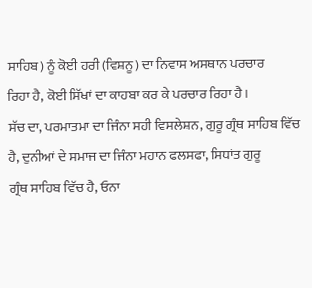ਸਾਹਿਬ) ਨੂੰ ਕੋਈ ਹਰੀ (ਵਿਸ਼ਨੂ) ਦਾ ਨਿਵਾਸ ਅਸਥਾਨ ਪਰਚਾਰ
ਰਿਹਾ ਹੈ, ਕੋਈ ਸਿੱਖਾਂ ਦਾ ਕਾਹਬਾ ਕਰ ਕੇ ਪਰਚਾਰ ਰਿਹਾ ਹੈ।
ਸੱਚ ਦਾ, ਪਰਮਾਤਮਾ ਦਾ ਜਿੰਨਾ ਸਹੀ ਵਿਸਲੇਸ਼ਨ, ਗੁਰੂ ਗ੍ਰੰਥ ਸਾਹਿਬ ਵਿੱਚ
ਹੈ, ਦੁਨੀਆਂ ਦੇ ਸਮਾਜ ਦਾ ਜਿੰਨਾ ਮਹਾਨ ਫਲਸਫਾ, ਸਿਧਾਂਤ ਗੁਰੂ
ਗ੍ਰੰਥ ਸਾਹਿਬ ਵਿੱਚ ਹੈ, ਓਨਾ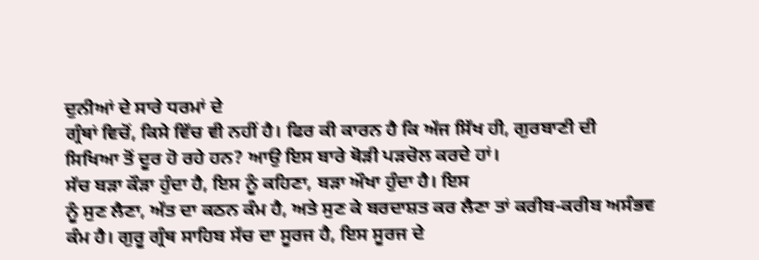ਦੁਨੀਆਂ ਦੇ ਸਾਰੇ ਧਰਮਾਂ ਦੇ
ਗ੍ਰੰਥਾਂ ਵਿਚੋਂ, ਕਿਸੇ ਵਿੱਚ ਵੀ ਨਹੀਂ ਹੈ। ਫਿਰ ਕੀ ਕਾਰਨ ਹੈ ਕਿ ਅੱਜ ਸਿੱਖ ਹੀ, ਗੁਰਬਾਣੀ ਦੀ
ਸਿਖਿਆ ਤੋਂ ਦੂਰ ਹੋ ਰਹੇ ਹਨ? ਆਉ ਇਸ ਬਾਰੇ ਥੋੜੀ ਪੜਚੋਲ ਕਰਦੇ ਹਾਂ।
ਸੱਚ ਬੜਾ ਕੌੜਾ ਹੁੰਦਾ ਹੈ, ਇਸ ਨੂੰ ਕਹਿਣਾ, ਬੜਾ ਔਖਾ ਹੁੰਦਾ ਹੈ। ਇਸ
ਨੂੰ ਸੁਣ ਲੈਣਾ, ਅੱਤ ਦਾ ਕਠਨ ਕੰਮ ਹੈ, ਅਤੇ ਸੁਣ ਕੇ ਬਰਦਾਸ਼ਤ ਕਰ ਲੈਣਾ ਤਾਂ ਕਰੀਬ-ਕਰੀਬ ਅਸੰਭਵ
ਕੰਮ ਹੈ। ਗੁਰੂ ਗ੍ਰੰਥ ਸਾਹਿਬ ਸੱਚ ਦਾ ਸੂਰਜ ਹੈ, ਇਸ ਸੂਰਜ ਦੇ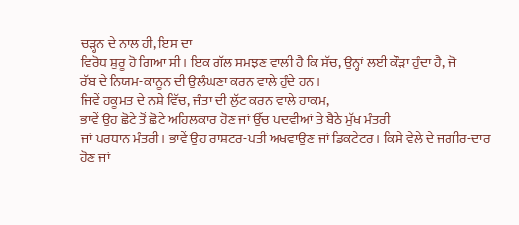ਚੜ੍ਹਨ ਦੇ ਨਾਲ ਹੀ, ਇਸ ਦਾ
ਵਿਰੋਧ ਸ਼ੁਰੂ ਹੋ ਗਿਆ ਸੀ। ਇਕ ਗੱਲ ਸਮਝਣ ਵਾਲੀ ਹੈ ਕਿ ਸੱਚ, ਉਨ੍ਹਾਂ ਲਈ ਕੌੜਾ ਹੁੰਦਾ ਹੈ, ਜੋ
ਰੱਬ ਦੇ ਨਿਯਮ-ਕਾਨੂਨ ਦੀ ਉਲੰਘਣਾ ਕਰਨ ਵਾਲੇ ਹੁੰਦੇ ਹਨ।
ਜਿਵੇਂ ਹਕੂਮਤ ਦੇ ਨਸ਼ੇ ਵਿੱਚ, ਜੰਤਾ ਦੀ ਲੁੱਟ ਕਰਨ ਵਾਲੇ ਹਾਕਮ,
ਭਾਵੇਂ ਉਹ ਛੋਟੇ ਤੋਂ ਛੋਟੇ ਅਹਿਲਕਾਰ ਹੋਣ ਜਾਂ ਉੱਚ ਪਦਵੀਆਂ ਤੇ ਬੈਠੇ ਮੁੱਖ ਮੰਤਰੀ
ਜਾਂ ਪਰਧਾਨ ਮੰਤਰੀ। ਭਾਵੇਂ ਉਹ ਰਾਸ਼ਟਰ-ਪਤੀ ਅਖਵਾਉਣ ਜਾਂ ਡਿਕਟੇਟਰ। ਕਿਸੇ ਵੇਲੇ ਦੇ ਜਗੀਰ-ਦਾਰ
ਹੋਣ ਜਾਂ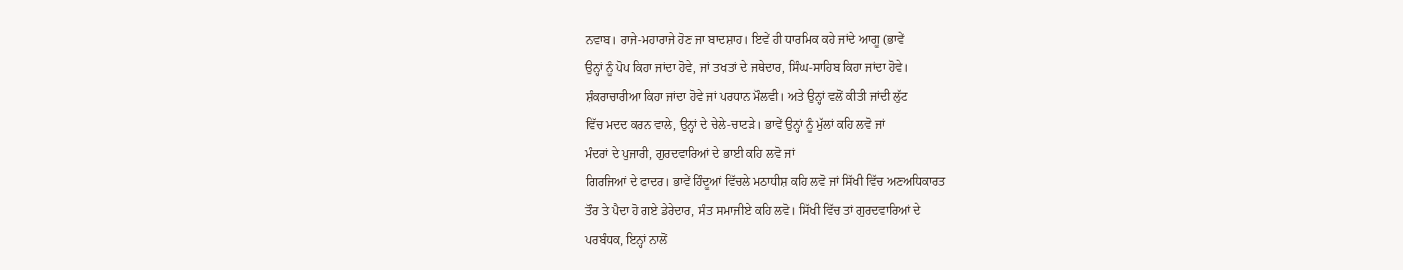ਨਵਾਬ। ਰਾਜੇ-ਮਹਾਰਾਜੇ ਹੋਣ ਜਾ ਬਾਦਸ਼ਾਹ। ਇਵੇਂ ਹੀ ਧਾਰਮਿਕ ਕਹੇ ਜਾਂਦੇ ਆਗੂ (ਭਾਵੇਂ
ਉਨ੍ਹਾਂ ਨੂੰ ਪੋਪ ਕਿਹਾ ਜਾਂਦਾ ਹੋਵੇ, ਜਾਂ ਤਖਤਾਂ ਦੇ ਜਥੇਦਾਰ, ਸਿੰਘ-ਸਾਹਿਬ ਕਿਹਾ ਜਾਂਦਾ ਹੋਵੇ।
ਸ਼ੰਕਰਾਚਾਰੀਆ ਕਿਹਾ ਜਾਂਦਾ ਹੋਵੇ ਜਾਂ ਪਰਧਾਨ ਮੌਲਵੀ। ਅਤੇ ਉਨ੍ਹਾਂ ਵਲੋਂ ਕੀਤੀ ਜਾਂਦੀ ਲੁੱਟ
ਵਿੱਚ ਮਦਦ ਕਰਨ ਵਾਲੇ, ਉਨ੍ਹਾਂ ਦੇ ਚੇਲੇ-ਚਾਟੜੇ। ਭਾਵੇਂ ਉਨ੍ਹਾਂ ਨੂੰ ਮੁੱਲਾਂ ਕਹਿ ਲਵੋ ਜਾਂ
ਮੰਦਰਾਂ ਦੇ ਪੁਜਾਰੀ, ਗੁਰਦਵਾਰਿਆਂ ਦੇ ਭਾਈ ਕਹਿ ਲਵੋ ਜਾਂ
ਗਿਰਜਿਆਂ ਦੇ ਫਾਦਰ। ਭਾਵੇਂ ਹਿੰਦੂਆਂ ਵਿੱਚਲੇ ਮਠਾਧੀਸ਼ ਕਹਿ ਲਵੋ ਜਾਂ ਸਿੱਖੀ ਵਿੱਚ ਅਣਅਧਿਕਾਰਤ
ਤੌਰ ਤੇ ਪੈਦਾ ਹੋ ਗਏ ਡੇਰੇਦਾਰ, ਸੰਤ ਸਮਾਜੀਏ ਕਹਿ ਲਵੋ। ਸਿੱਖੀ ਵਿੱਚ ਤਾਂ ਗੁਰਦਵਾਰਿਆਂ ਦੇ
ਪਰਬੰਧਕ, ਇਨ੍ਹਾਂ ਨਾਲੋਂ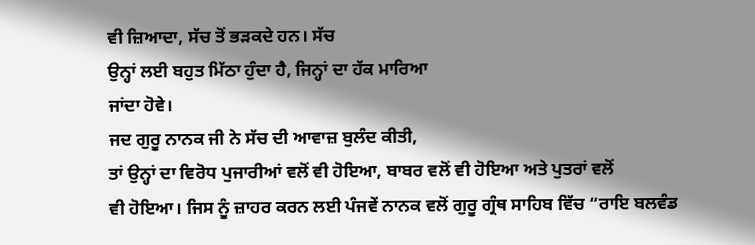ਵੀ ਜ਼ਿਆਦਾ, ਸੱਚ ਤੋਂ ਭੜਕਦੇ ਹਨ। ਸੱਚ
ਉਨ੍ਹਾਂ ਲਈ ਬਹੁਤ ਮਿੱਠਾ ਹੁੰਦਾ ਹੈ, ਜਿਨ੍ਹਾਂ ਦਾ ਹੱਕ ਮਾਰਿਆ
ਜਾਂਦਾ ਹੋਵੇ।
ਜਦ ਗੁਰੂ ਨਾਨਕ ਜੀ ਨੇ ਸੱਚ ਦੀ ਆਵਾਜ਼ ਬੁਲੰਦ ਕੀਤੀ,
ਤਾਂ ਉਨ੍ਹਾਂ ਦਾ ਵਿਰੋਧ ਪੁਜਾਰੀਆਂ ਵਲੋਂ ਵੀ ਹੋਇਆ, ਬਾਬਰ ਵਲੋਂ ਵੀ ਹੋਇਆ ਅਤੇ ਪੁਤਰਾਂ ਵਲੋਂ
ਵੀ ਹੋਇਆ। ਜਿਸ ਨੂੰ ਜ਼ਾਹਰ ਕਰਨ ਲਈ ਪੰਜਵੇਂ ਨਾਨਕ ਵਲੋਂ ਗੁਰੂ ਗ੍ਰੰਥ ਸਾਹਿਬ ਵਿੱਚ “ਰਾਇ ਬਲਵੰਡ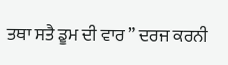ਤਥਾ ਸਤੈ ਡੂਮ ਦੀ ਵਾਰ ” ਦਰਜ ਕਰਨੀ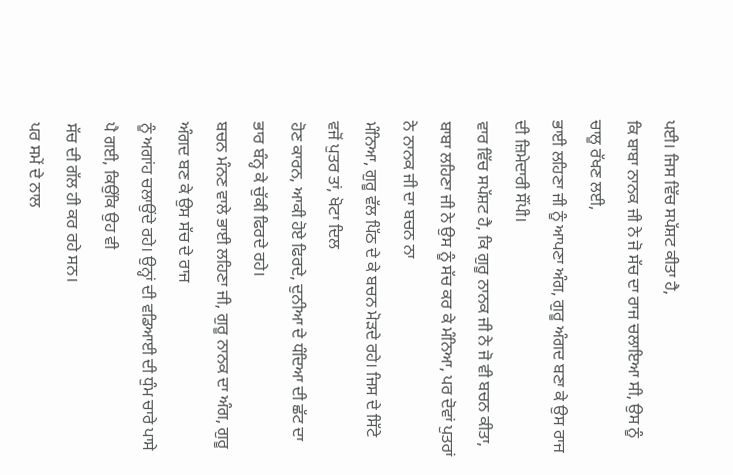ਪਈ। ਜਿਸ ਵਿੱਚ ਸਪੱਸ਼ਟ ਕੀਤਾ ਹੈ,
ਕਿ ਬਾਬਾ ਨਾਨਕ ਜੀ ਨੇ ਜੋ ਸੱਚ ਦਾ ਰਾਜ ਚਲਾਇਆ ਸੀ, ਉਸ ਨੂੰ ਚਾਲੂ ਰੱਖਣ ਲਈ,
ਭਾਈ ਲਹਿਣਾ ਜੀ ਨੂੰ ਆਪਣਾ ਅੰਗ, ਗੁਰੂ ਅੰਗਦ ਬਣਾ ਕੇ ਉਸ ਰਾਜ ਦੀ ਜ਼ਿਮੇਦਾਰੀ ਸੌਂਪੀ।
ਵਾਰ ਵਿੱਚ ਸਪੱਸ਼ਟ ਹੈ, ਕਿ ਗੁਰੂ ਨਾਨਕ ਜੀ ਨੇ ਜੋ ਵੀ ਬਚਨ ਕੀਤਾ,
ਬਾਬਾ ਲਹਿਣਾ ਜੀ ਨੇ ਉਸ ਨੂੰ ਸੱਚ ਕਰ ਕੇ ਮੰਨਿਆ, ਪਰ ਦੋਵਾਂ ਪੁਤਰਾਂ ਨੇ ਨਾਨਕ ਜੀ ਦਾ ਬਚਨ ਨਾ
ਮੰਨਿਆ, ਗੁਰੂ ਵੱਲ ਪਿੱਠ ਦੇ ਕੇ ਬਚਨ ਮੋੜਦੇ ਰਹੇ। ਜਿਸ ਦੇ ਸਿੱਟੇ ਵਜੋਂ ਪੁਤਰ ਤਾਂ, ਖੋਟਾ ਦਿਲ
ਹੋਣ ਕਾਰਨ, ਆਕੀ ਹੋਏ ਫਿਰਦੇ, ਦੁਨੀਆ ਦੇ ਧੰਦਿਆ ਦੀ ਛੱਟ ਦਾ ਭਾਰ ਬੰਨ੍ਹ ਕੇ ਚੁੱਕੀ ਫਿਰਦੇ ਰਹੇ।
ਬਚਨ ਮੰਨਣ ਵਾਲੇ ਭਾਈ ਲਹਿਣਾ ਜੀ, ਗੁਰੂ ਨਾਨਕ ਦਾ ਅੰਗ, ਗੁਰੂ ਅੰਗਦ ਬਣ ਕੇ ਉਸ ਸੱਚ ਦੇ ਰਾਜ
ਨੂੰ ਅਗਾਂਹ ਚਲਾਉਂਦੇ ਰਹੇ। ਉਨ੍ਹਾਂ ਦੀ ਵਡਿਆਈ ਦੀ ਧੁੰਮ ਚਾਰੇ ਪਾਸੇ ਪੈ ਗਈ, ਕਿਉਂਕਿ ਉਹ ਵੀ
ਸੱਚ ਦੀ ਗੱਲ ਹੀ ਕਰ ਰਹੇ ਸਨ।
ਪਰ ਸਮੇਂ ਦੇ ਨਾਲ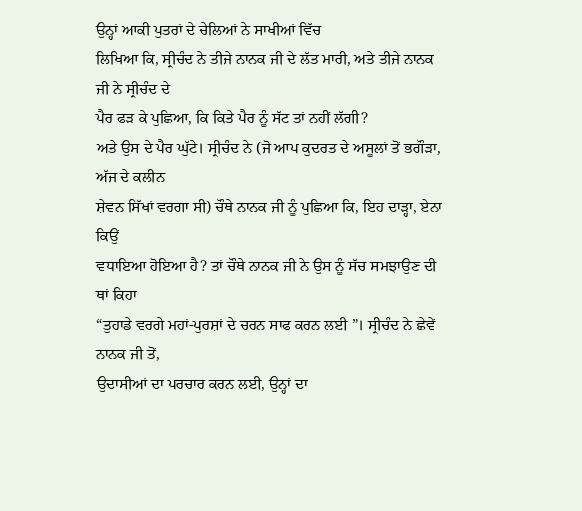ਉਨ੍ਹਾਂ ਆਕੀ ਪੁਤਰਾਂ ਦੇ ਚੇਲਿਆਂ ਨੇ ਸਾਖੀਆਂ ਵਿੱਚ
ਲਿਖਿਆ ਕਿ, ਸ੍ਰੀਚੰਦ ਨੇ ਤੀਜੇ ਨਾਨਕ ਜੀ ਦੇ ਲੱਤ ਮਾਰੀ, ਅਤੇ ਤੀਜੇ ਨਾਨਕ ਜੀ ਨੇ ਸ੍ਰੀਚੰਦ ਦੇ
ਪੈਰ ਫੜ ਕੇ ਪੁਛਿਆ, ਕਿ ਕਿਤੇ ਪੈਰ ਨੂੰ ਸੱਟ ਤਾਂ ਨਹੀਂ ਲੱਗੀ?
ਅਤੇ ਉਸ ਦੇ ਪੈਰ ਘੁੱਟੇ। ਸ੍ਰੀਚੰਦ ਨੇ (ਜੋ ਆਪ ਕੁਦਰਤ ਦੇ ਅਸੂਲਾਂ ਤੋਂ ਭਗੌੜਾ, ਅੱਜ ਦੇ ਕਲੀਨ
ਸ਼ੇਵਨ ਸਿੱਖਾਂ ਵਰਗਾ ਸੀ) ਚੌਥੇ ਨਾਨਕ ਜੀ ਨੂੰ ਪੁਛਿਆ ਕਿ, ਇਹ ਦਾੜ੍ਹਾ, ਏਨਾ ਕਿਉਂ
ਵਧਾਇਆ ਹੋਇਆ ਹੈ? ਤਾਂ ਚੌਥੇ ਨਾਨਕ ਜੀ ਨੇ ਉਸ ਨੂੰ ਸੱਚ ਸਮਝਾਉਣ ਦੀ ਥਾਂ ਕਿਹਾ
“ਤੁਹਾਡੇ ਵਰਗੇ ਮਹਾਂ-ਪੁਰਸ਼ਾਂ ਦੇ ਚਰਨ ਸਾਫ ਕਰਨ ਲਈ ”। ਸ੍ਰੀਚੰਦ ਨੇ ਛੇਵੇਂ ਨਾਨਕ ਜੀ ਤੋਂ,
ਉਦਾਸੀਆਂ ਦਾ ਪਰਚਾਰ ਕਰਨ ਲਈ, ਉਨ੍ਹਾਂ ਦਾ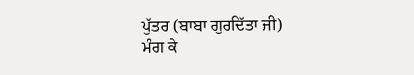ਪੁੱਤਰ (ਬਾਬਾ ਗੁਰਦਿੱਤਾ ਜੀ)
ਮੰਗ ਕੇ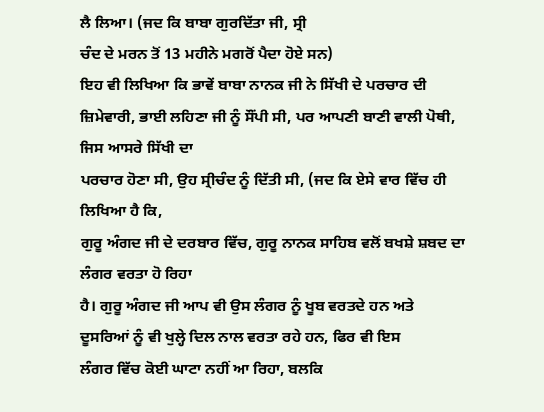ਲੈ ਲਿਆ। (ਜਦ ਕਿ ਬਾਬਾ ਗੁਰਦਿੱਤਾ ਜੀ, ਸ੍ਰੀ
ਚੰਦ ਦੇ ਮਰਨ ਤੋਂ 13 ਮਹੀਨੇ ਮਗਰੋਂ ਪੈਦਾ ਹੋਏ ਸਨ)
ਇਹ ਵੀ ਲਿਖਿਆ ਕਿ ਭਾਵੇਂ ਬਾਬਾ ਨਾਨਕ ਜੀ ਨੇ ਸਿੱਖੀ ਦੇ ਪਰਚਾਰ ਦੀ
ਜ਼ਿਮੇਵਾਰੀ, ਭਾਈ ਲਹਿਣਾ ਜੀ ਨੂੰ ਸੌਂਪੀ ਸੀ, ਪਰ ਆਪਣੀ ਬਾਣੀ ਵਾਲੀ ਪੋਥੀ, ਜਿਸ ਆਸਰੇ ਸਿੱਖੀ ਦਾ
ਪਰਚਾਰ ਹੋਣਾ ਸੀ, ਉਹ ਸ੍ਰੀਚੰਦ ਨੂੰ ਦਿੱਤੀ ਸੀ, (ਜਦ ਕਿ ਏਸੇ ਵਾਰ ਵਿੱਚ ਹੀ ਲਿਖਿਆ ਹੈ ਕਿ,
ਗੁਰੂ ਅੰਗਦ ਜੀ ਦੇ ਦਰਬਾਰ ਵਿੱਚ, ਗੁਰੂ ਨਾਨਕ ਸਾਹਿਬ ਵਲੋਂ ਬਖਸ਼ੇ ਸ਼ਬਦ ਦਾ ਲੰਗਰ ਵਰਤਾ ਹੋ ਰਿਹਾ
ਹੈ। ਗੁਰੂ ਅੰਗਦ ਜੀ ਆਪ ਵੀ ਉਸ ਲੰਗਰ ਨੂੰ ਖੂਬ ਵਰਤਦੇ ਹਨ ਅਤੇ
ਦੂਸਰਿਆਂ ਨੂੰ ਵੀ ਖੁਲ੍ਹੇ ਦਿਲ ਨਾਲ ਵਰਤਾ ਰਹੇ ਹਨ, ਫਿਰ ਵੀ ਇਸ
ਲੰਗਰ ਵਿੱਚ ਕੋਈ ਘਾਟਾ ਨਹੀਂ ਆ ਰਿਹਾ, ਬਲਕਿ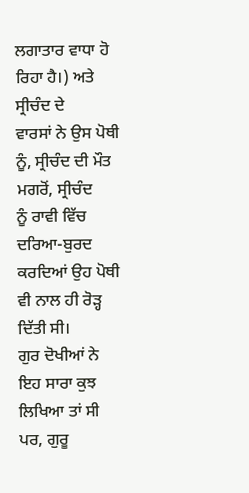ਲਗਾਤਾਰ ਵਾਧਾ ਹੋ ਰਿਹਾ ਹੈ।) ਅਤੇ ਸ੍ਰੀਚੰਦ ਦੇ
ਵਾਰਸਾਂ ਨੇ ਉਸ ਪੋਥੀ ਨੂੰ, ਸ੍ਰੀਚੰਦ ਦੀ ਮੌਤ ਮਗਰੋਂ, ਸ੍ਰੀਚੰਦ
ਨੂੰ ਰਾਵੀ ਵਿੱਚ ਦਰਿਆ-ਬੁਰਦ ਕਰਦਿਆਂ ਉਹ ਪੋਥੀ ਵੀ ਨਾਲ ਹੀ ਰੋੜ੍ਹ ਦਿੱਤੀ ਸੀ।
ਗੁਰ ਦੋਖੀਆਂ ਨੇ ਇਹ ਸਾਰਾ ਕੁਝ ਲਿਖਿਆ ਤਾਂ ਸੀ ਪਰ, ਗੁਰੂ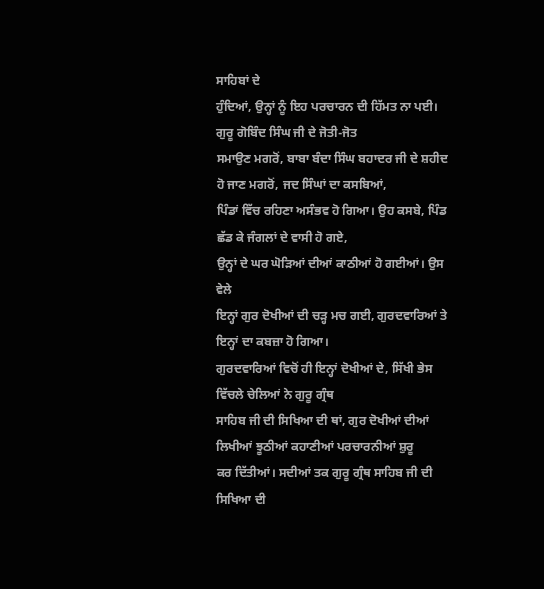ਸਾਹਿਬਾਂ ਦੇ
ਹੁੰਦਿਆਂ, ਉਨ੍ਹਾਂ ਨੂੰ ਇਹ ਪਰਚਾਰਨ ਦੀ ਹਿੱਮਤ ਨਾ ਪਈ। ਗੁਰੂ ਗੋਬਿੰਦ ਸਿੰਘ ਜੀ ਦੇ ਜੋਤੀ-ਜੋਤ
ਸਮਾਉਣ ਮਗਰੋਂ, ਬਾਬਾ ਬੰਦਾ ਸਿੰਘ ਬਹਾਦਰ ਜੀ ਦੇ ਸ਼ਹੀਦ ਹੋ ਜਾਣ ਮਗਰੋਂ, ਜਦ ਸਿੰਘਾਂ ਦਾ ਕਸਬਿਆਂ,
ਪਿੰਡਾਂ ਵਿੱਚ ਰਹਿਣਾ ਅਸੰਭਵ ਹੋ ਗਿਆ। ਉਹ ਕਸਬੇ, ਪਿੰਡ ਛੱਡ ਕੇ ਜੰਗਲਾਂ ਦੇ ਵਾਸੀ ਹੋ ਗਏ,
ਉਨ੍ਹਾਂ ਦੇ ਘਰ ਘੋੜਿਆਂ ਦੀਆਂ ਕਾਠੀਆਂ ਹੋ ਗਈਆਂ। ਉਸ ਵੇਲੇ
ਇਨ੍ਹਾਂ ਗੁਰ ਦੋਖੀਆਂ ਦੀ ਚੜ੍ਹ ਮਚ ਗਈ, ਗੁਰਦਵਾਰਿਆਂ ਤੇ ਇਨ੍ਹਾਂ ਦਾ ਕਬਜ਼ਾ ਹੋ ਗਿਆ।
ਗੁਰਦਵਾਰਿਆਂ ਵਿਚੋਂ ਹੀ ਇਨ੍ਹਾਂ ਦੋਖੀਆਂ ਦੇ, ਸਿੱਖੀ ਭੇਸ ਵਿੱਚਲੇ ਚੇਲਿਆਂ ਨੇ ਗੁਰੂ ਗ੍ਰੰਥ
ਸਾਹਿਬ ਜੀ ਦੀ ਸਿਖਿਆ ਦੀ ਥਾਂ, ਗੁਰ ਦੋਖੀਆਂ ਦੀਆਂ ਲਿਖੀਆਂ ਝੂਠੀਆਂ ਕਹਾਣੀਆਂ ਪਰਚਾਰਨੀਆਂ ਸ਼ੁਰੂ
ਕਰ ਦਿੱਤੀਆਂ। ਸਦੀਆਂ ਤਕ ਗੁਰੂ ਗ੍ਰੰਥ ਸਾਹਿਬ ਜੀ ਦੀ ਸਿਖਿਆ ਦੀ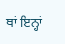ਥਾਂ ਇਨ੍ਹਾਂ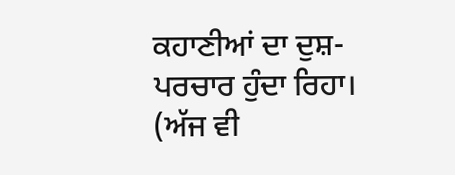ਕਹਾਣੀਆਂ ਦਾ ਦੁਸ਼-ਪਰਚਾਰ ਹੁੰਦਾ ਰਿਹਾ। (ਅੱਜ ਵੀ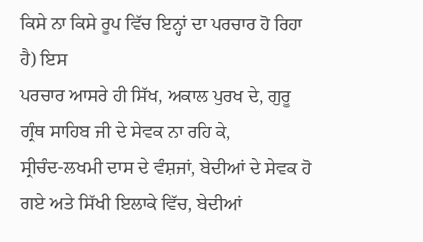ਕਿਸੇ ਨਾ ਕਿਸੇ ਰੂਪ ਵਿੱਚ ਇਨ੍ਹਾਂ ਦਾ ਪਰਚਾਰ ਹੋ ਰਿਹਾ ਹੈ) ਇਸ
ਪਰਚਾਰ ਆਸਰੇ ਹੀ ਸਿੱਖ, ਅਕਾਲ ਪੁਰਖ ਦੇ, ਗੁਰੂ ਗ੍ਰੰਥ ਸਾਹਿਬ ਜੀ ਦੇ ਸੇਵਕ ਨਾ ਰਹਿ ਕੇ,
ਸ੍ਰੀਚੰਦ-ਲਖਮੀ ਦਾਸ ਦੇ ਵੰਸ਼ਜਾਂ, ਬੇਦੀਆਂ ਦੇ ਸੇਵਕ ਹੋ ਗਏ ਅਤੇ ਸਿੱਖੀ ਇਲਾਕੇ ਵਿੱਚ, ਬੇਦੀਆਂ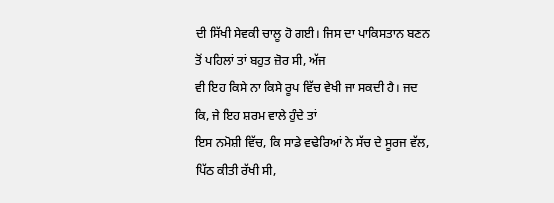ਦੀ ਸਿੱਖੀ ਸੇਵਕੀ ਚਾਲੂ ਹੋ ਗਈ। ਜਿਸ ਦਾ ਪਾਕਿਸਤਾਨ ਬਣਨ ਤੋਂ ਪਹਿਲਾਂ ਤਾਂ ਬਹੁਤ ਜ਼ੋਰ ਸੀ, ਅੱਜ
ਵੀ ਇਹ ਕਿਸੇ ਨਾ ਕਿਸੇ ਰੂਪ ਵਿੱਚ ਵੇਖੀ ਜਾ ਸਕਦੀ ਹੈ। ਜਦ ਕਿ, ਜੇ ਇਹ ਸ਼ਰਮ ਵਾਲੇ ਹੁੰਦੇ ਤਾਂ
ਇਸ ਨਮੋਸ਼ੀ ਵਿੱਚ, ਕਿ ਸਾਡੇ ਵਢੇਰਿਆਂ ਨੇ ਸੱਚ ਦੇ ਸੂਰਜ ਵੱਲ, ਪਿੱਠ ਕੀਤੀ ਰੱਖੀ ਸੀ,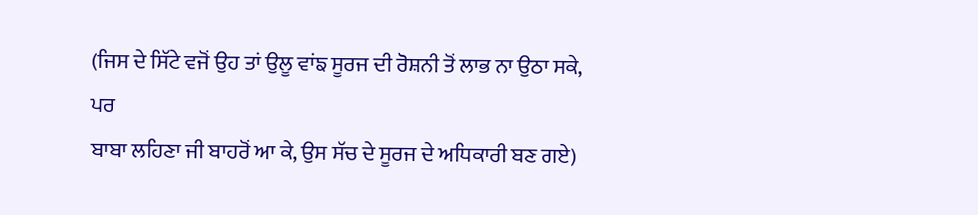(ਜਿਸ ਦੇ ਸਿੱਟੇ ਵਜੋਂ ਉਹ ਤਾਂ ਉਲੂ ਵਾਂਙ ਸੂਰਜ ਦੀ ਰੋਸ਼ਨੀ ਤੋਂ ਲਾਭ ਨਾ ਉਠਾ ਸਕੇ, ਪਰ
ਬਾਬਾ ਲਹਿਣਾ ਜੀ ਬਾਹਰੋਂ ਆ ਕੇ, ਉਸ ਸੱਚ ਦੇ ਸੂਰਜ ਦੇ ਅਧਿਕਾਰੀ ਬਣ ਗਏ)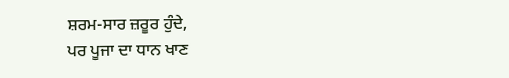ਸ਼ਰਮ-ਸਾਰ ਜ਼ਰੂਰ ਹੁੰਦੇ,
ਪਰ ਪੂਜਾ ਦਾ ਧਾਨ ਖਾਣ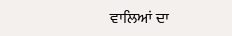ਵਾਲਿਆਂ ਦਾ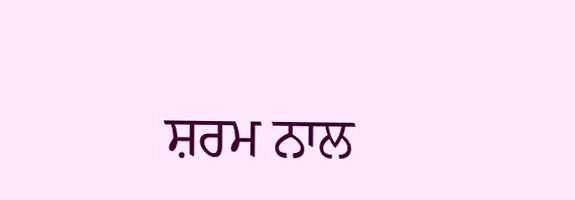ਸ਼ਰਮ ਨਾਲ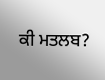ਕੀ ਮਤਲਬ?